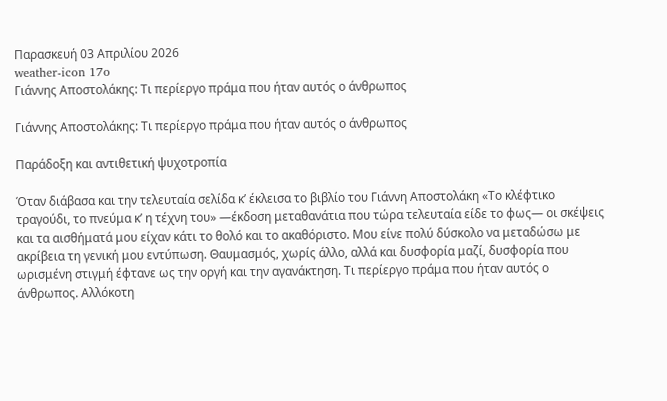Παρασκευή 03 Απριλίου 2026
weather-icon 17o
Γιάννης Αποστολάκης: Τι περίεργο πράμα που ήταν αυτός ο άνθρωπος

Γιάννης Αποστολάκης: Τι περίεργο πράμα που ήταν αυτός ο άνθρωπος

Παράδοξη και αντιθετική ψυχοτροπία

Όταν διάβασα και την τελευταία σελίδα κ’ έκλεισα το βιβλίο του Γιάννη Αποστολάκη «Το κλέφτικο τραγούδι, το πνεύμα κ’ η τέχνη του» —έκδοση μεταθανάτια που τώρα τελευταία είδε το φως— οι σκέψεις και τα αισθήματά μου είχαν κάτι το θολό και το ακαθόριστο. Μου είνε πολύ δύσκολο να μεταδώσω με ακρίβεια τη γενική μου εντύπωση. Θαυμασμός, χωρίς άλλο, αλλά και δυσφορία μαζί, δυσφορία που ωρισμένη στιγμή έφτανε ως την οργή και την αγανάκτηση. Τι περίεργο πράμα που ήταν αυτός ο άνθρωπος. Αλλόκοτη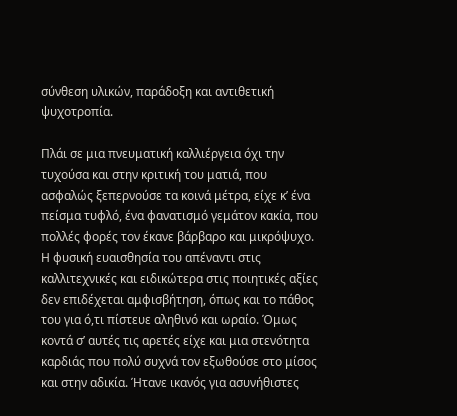σύνθεση υλικών, παράδοξη και αντιθετική ψυχοτροπία.

Πλάι σε μια πνευματική καλλιέργεια όχι την τυχούσα και στην κριτική του ματιά, που ασφαλώς ξεπερνούσε τα κοινά μέτρα, είχε κ’ ένα πείσμα τυφλό, ένα φανατισμό γεμάτον κακία, που πολλές φορές τον έκανε βάρβαρο και μικρόψυχο. Η φυσική ευαισθησία του απέναντι στις καλλιτεχνικές και ειδικώτερα στις ποιητικές αξίες δεν επιδέχεται αμφισβήτηση, όπως και το πάθος του για ό,τι πίστευε αληθινό και ωραίο. Όμως κοντά σ’ αυτές τις αρετές είχε και μια στενότητα καρδιάς που πολύ συχνά τον εξωθούσε στο μίσος και στην αδικία. Ήτανε ικανός για ασυνήθιστες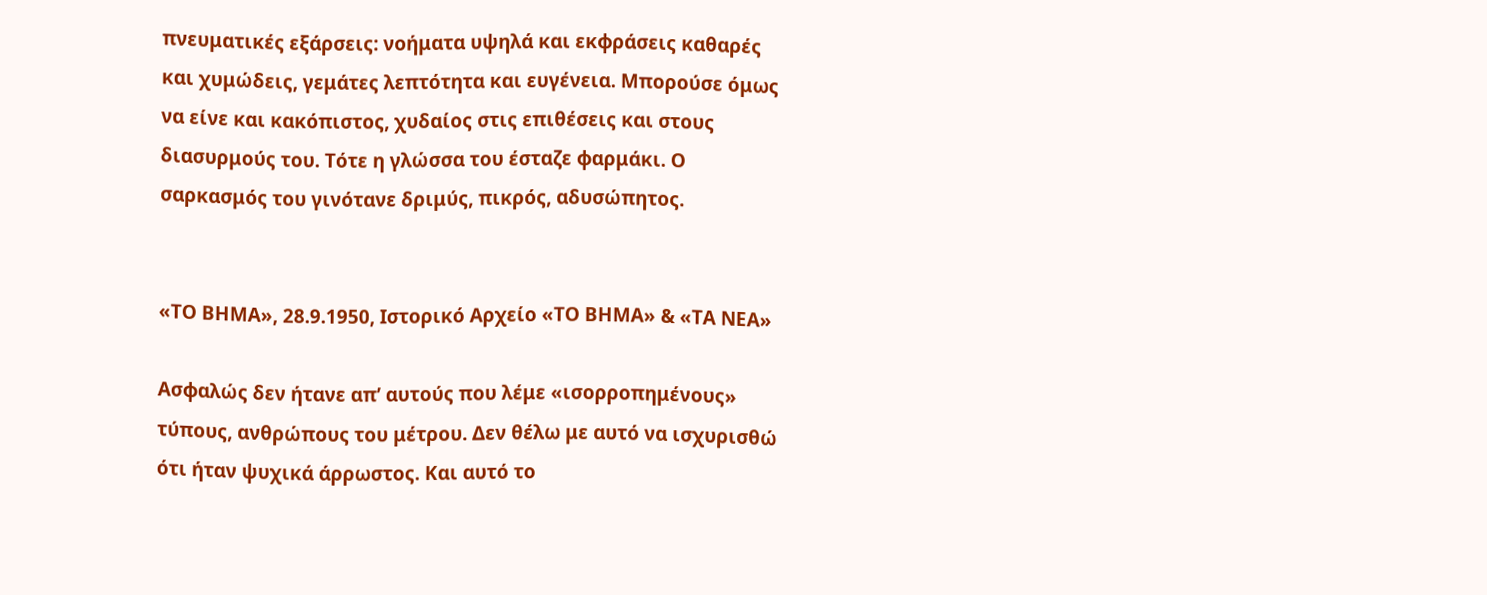πνευματικές εξάρσεις: νοήματα υψηλά και εκφράσεις καθαρές και χυμώδεις, γεμάτες λεπτότητα και ευγένεια. Μπορούσε όμως να είνε και κακόπιστος, χυδαίος στις επιθέσεις και στους διασυρμούς του. Τότε η γλώσσα του έσταζε φαρμάκι. Ο σαρκασμός του γινότανε δριμύς, πικρός, αδυσώπητος.


«ΤΟ ΒΗΜΑ», 28.9.1950, Ιστορικό Αρχείο «ΤΟ ΒΗΜΑ» & «ΤΑ ΝΕΑ»

Ασφαλώς δεν ήτανε απ’ αυτούς που λέμε «ισορροπημένους» τύπους, ανθρώπους του μέτρου. Δεν θέλω με αυτό να ισχυρισθώ ότι ήταν ψυχικά άρρωστος. Και αυτό το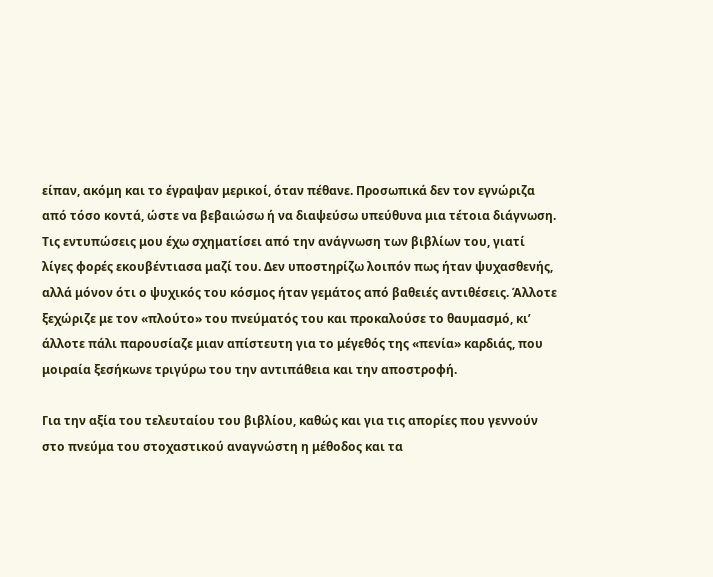είπαν, ακόμη και το έγραψαν μερικοί, όταν πέθανε. Προσωπικά δεν τον εγνώριζα από τόσο κοντά, ώστε να βεβαιώσω ή να διαψεύσω υπεύθυνα μια τέτοια διάγνωση. Τις εντυπώσεις μου έχω σχηματίσει από την ανάγνωση των βιβλίων του, γιατί λίγες φορές εκουβέντιασα μαζί του. Δεν υποστηρίζω λοιπόν πως ήταν ψυχασθενής, αλλά μόνον ότι ο ψυχικός του κόσμος ήταν γεμάτος από βαθειές αντιθέσεις. Άλλοτε ξεχώριζε με τον «πλούτο» του πνεύματός του και προκαλούσε το θαυμασμό, κι’ άλλοτε πάλι παρουσίαζε μιαν απίστευτη για το μέγεθός της «πενία» καρδιάς, που μοιραία ξεσήκωνε τριγύρω του την αντιπάθεια και την αποστροφή.

Για την αξία του τελευταίου του βιβλίου, καθώς και για τις απορίες που γεννούν στο πνεύμα του στοχαστικού αναγνώστη η μέθοδος και τα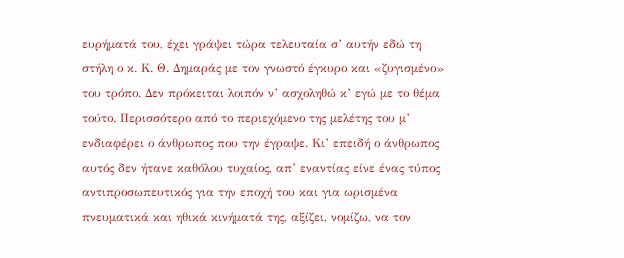ευρήματά του, έχει γράψει τώρα τελευταία σ’ αυτήν εδώ τη στήλη ο κ. Κ. Θ. Δημαράς με τον γνωστό έγκυρο και «ζυγισμένο» του τρόπο. Δεν πρόκειται λοιπόν ν’ ασχοληθώ κ’ εγώ με το θέμα τούτο. Περισσότερο από το περιεχόμενο της μελέτης του μ’ ενδιαφέρει ο άνθρωπος που την έγραψε. Κι’ επειδή ο άνθρωπος αυτός δεν ήτανε καθόλου τυχαίος, απ’ εναντίας είνε ένας τύπος αντιπροσωπευτικός για την εποχή του και για ωρισμένα πνευματικά και ηθικά κινήματά της, αξίζει, νομίζω, να τον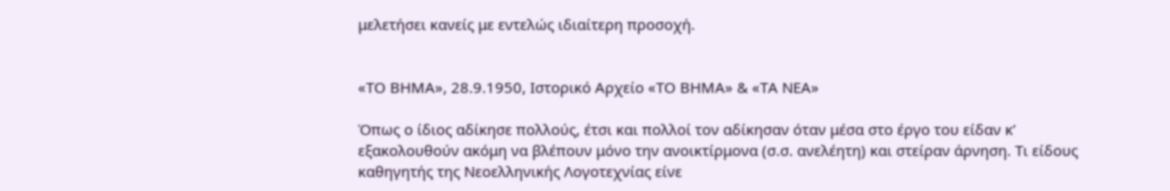μελετήσει κανείς με εντελώς ιδιαίτερη προσοχή.


«ΤΟ ΒΗΜΑ», 28.9.1950, Ιστορικό Αρχείο «ΤΟ ΒΗΜΑ» & «ΤΑ ΝΕΑ»

Όπως ο ίδιος αδίκησε πολλούς, έτσι και πολλοί τον αδίκησαν όταν μέσα στο έργο του είδαν κ’ εξακολουθούν ακόμη να βλέπουν μόνο την ανοικτίρμονα (σ.σ. ανελέητη) και στείραν άρνηση. Τι είδους καθηγητής της Νεοελληνικής Λογοτεχνίας είνε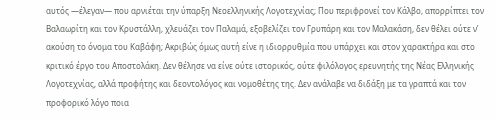αυτός —έλεγαν— που αρνιέται την ύπαρξη Νεοελληνικής Λογοτεχνίας; Που περιφρονεί τον Κάλβο, απορρίπτει τον Βαλαωρίτη και τον Κρυστάλλη, χλευάζει τον Παλαμά, εξοβελίζει τον Γρυπάρη και τον Μαλακάση, δεν θέλει ούτε ν’ ακούση το όνομα του Καβάφη; Ακριβώς όμως αυτή είνε η ιδιορρυθμία που υπάρχει και στον χαρακτήρα και στο κριτικό έργο του Αποστολάκη. Δεν θέλησε να είνε ούτε ιστορικός, ούτε φιλόλογος ερευνητής της Νέας Ελληνικής Λογοτεχνίας, αλλά προφήτης και δεοντολόγος και νομοθέτης της. Δεν ανάλαβε να διδάξη με τα γραπτά και τον προφορικό λόγο ποια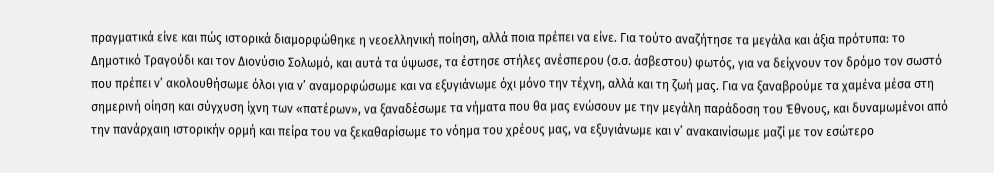πραγματικά είνε και πώς ιστορικά διαμορφώθηκε η νεοελληνική ποίηση, αλλά ποια πρέπει να είνε. Για τούτο αναζήτησε τα μεγάλα και άξια πρότυπα: το Δημοτικό Τραγούδι και τον Διονύσιο Σολωμό, και αυτά τα ύψωσε, τα έστησε στήλες ανέσπερου (σ.σ. άσβεστου) φωτός, για να δείχνουν τον δρόμο τον σωστό που πρέπει ν’ ακολουθήσωμε όλοι για ν’ αναμορφώσωμε και να εξυγιάνωμε όχι μόνο την τέχνη, αλλά και τη ζωή μας. Για να ξαναβρούμε τα χαμένα μέσα στη σημερινή οίηση και σύγχυση ίχνη των «πατέρων», να ξαναδέσωμε τα νήματα που θα μας ενώσουν με την μεγάλη παράδοση του Έθνους, και δυναμωμένοι από την πανάρχαιη ιστορικήν ορμή και πείρα του να ξεκαθαρίσωμε το νόημα του χρέους μας, να εξυγιάνωμε και ν’ ανακαινίσωμε μαζί με τον εσώτερο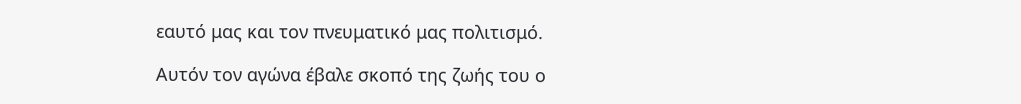εαυτό μας και τον πνευματικό μας πολιτισμό.

Αυτόν τον αγώνα έβαλε σκοπό της ζωής του ο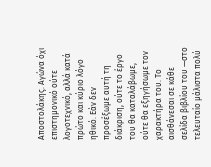Αποστολάκης. Αγώνα όχι επιστημονικό ούτε λογοτεχνικό, αλλά κατά πρώτο και κύριο λόγο ηθικό. Εάν δεν προσέξωμε αυτή τη διάκριση, ούτε το έργο του θα καταλάβωμε, ούτε θα εξηγήσωμε τον χαρακτήρα του. Το αισθάνεσαι σε κάθε σελίδα βιβλίου του —στο τελευταίο μάλιστα πολύ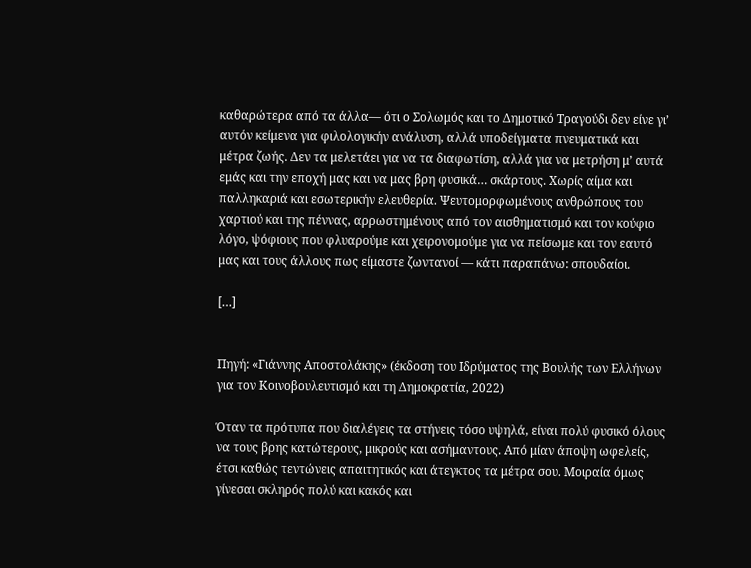καθαρώτερα από τα άλλα— ότι ο Σολωμός και το Δημοτικό Τραγούδι δεν είνε γι’ αυτόν κείμενα για φιλολογικήν ανάλυση, αλλά υποδείγματα πνευματικά και μέτρα ζωής. Δεν τα μελετάει για να τα διαφωτίση, αλλά για να μετρήση μ’ αυτά εμάς και την εποχή μας και να μας βρη φυσικά… σκάρτους. Χωρίς αίμα και παλληκαριά και εσωτερικήν ελευθερία. Ψευτομορφωμένους ανθρώπους του χαρτιού και της πέννας, αρρωστημένους από τον αισθηματισμό και τον κούφιο λόγο, ψόφιους που φλυαρούμε και χειρονομούμε για να πείσωμε και τον εαυτό μας και τους άλλους πως είμαστε ζωντανοί — κάτι παραπάνω: σπουδαίοι.

[…]


Πηγή: «Γιάννης Αποστολάκης» (έκδοση του Ιδρύματος της Βουλής των Ελλήνων για τον Κοινοβουλευτισμό και τη Δημοκρατία, 2022)

Όταν τα πρότυπα που διαλέγεις τα στήνεις τόσο υψηλά, είναι πολύ φυσικό όλους να τους βρης κατώτερους, μικρούς και ασήμαντους. Από μίαν άποψη ωφελείς, έτσι καθώς τεντώνεις απαιτητικός και άτεγκτος τα μέτρα σου. Μοιραία όμως γίνεσαι σκληρός πολύ και κακός και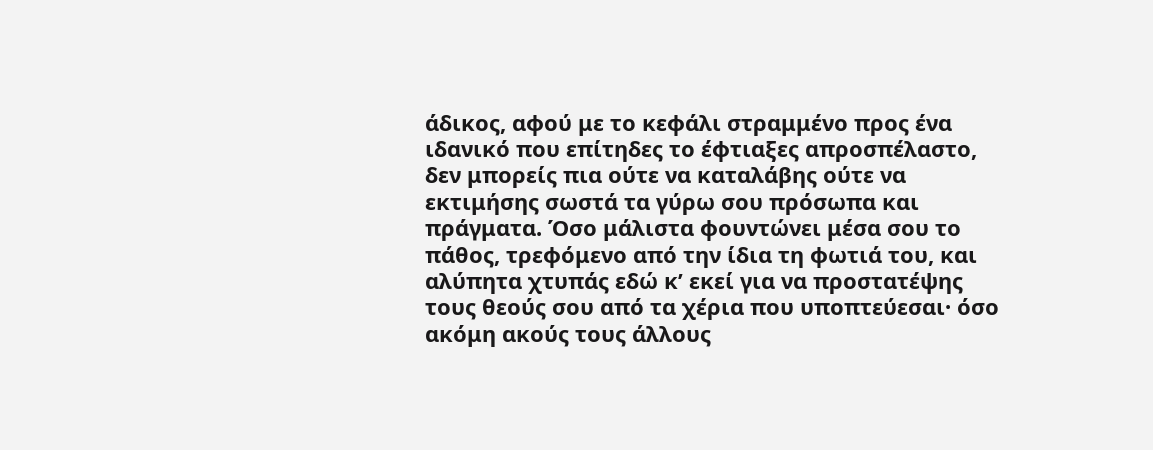άδικος, αφού με το κεφάλι στραμμένο προς ένα ιδανικό που επίτηδες το έφτιαξες απροσπέλαστο, δεν μπορείς πια ούτε να καταλάβης ούτε να εκτιμήσης σωστά τα γύρω σου πρόσωπα και πράγματα. Όσο μάλιστα φουντώνει μέσα σου το πάθος, τρεφόμενο από την ίδια τη φωτιά του, και αλύπητα χτυπάς εδώ κ’ εκεί για να προστατέψης τους θεούς σου από τα χέρια που υποπτεύεσαι· όσο ακόμη ακούς τους άλλους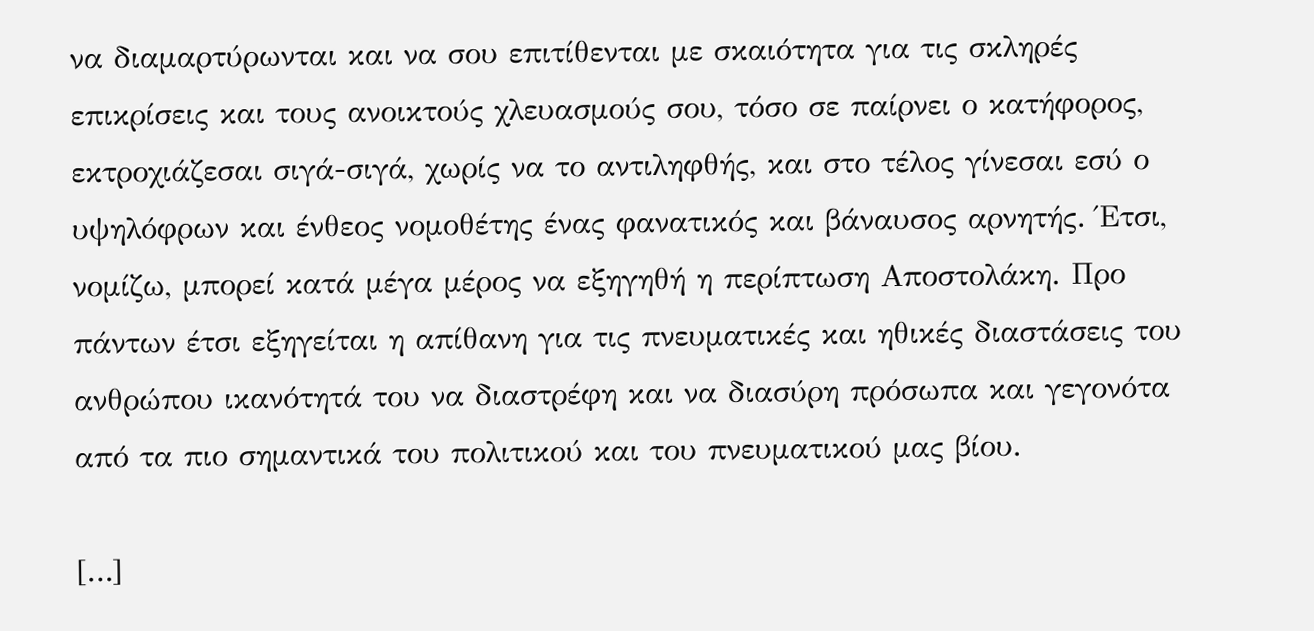να διαμαρτύρωνται και να σου επιτίθενται με σκαιότητα για τις σκληρές επικρίσεις και τους ανοικτούς χλευασμούς σου, τόσο σε παίρνει ο κατήφορος, εκτροχιάζεσαι σιγά-σιγά, χωρίς να το αντιληφθής, και στο τέλος γίνεσαι εσύ ο υψηλόφρων και ένθεος νομοθέτης ένας φανατικός και βάναυσος αρνητής. Έτσι, νομίζω, μπορεί κατά μέγα μέρος να εξηγηθή η περίπτωση Αποστολάκη. Προ πάντων έτσι εξηγείται η απίθανη για τις πνευματικές και ηθικές διαστάσεις του ανθρώπου ικανότητά του να διαστρέφη και να διασύρη πρόσωπα και γεγονότα από τα πιο σημαντικά του πολιτικού και του πνευματικού μας βίου.

[…]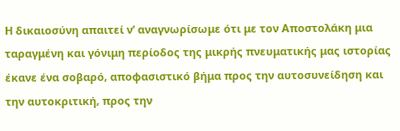Η δικαιοσύνη απαιτεί ν’ αναγνωρίσωμε ότι με τον Αποστολάκη μια ταραγμένη και γόνιμη περίοδος της μικρής πνευματικής μας ιστορίας έκανε ένα σοβαρό, αποφασιστικό βήμα προς την αυτοσυνείδηση και την αυτοκριτική, προς την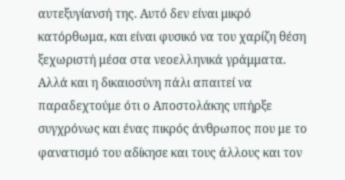αυτεξυγίανσή της. Αυτό δεν είναι μικρό κατόρθωμα, και είναι φυσικό να του χαρίζη θέση ξεχωριστή μέσα στα νεοελληνικά γράμματα. Αλλά και η δικαιοσύνη πάλι απαιτεί να παραδεχτούμε ότι ο Αποστολάκης υπήρξε συγχρόνως και ένας πικρός άνθρωπος που με το φανατισμό του αδίκησε και τους άλλους και τον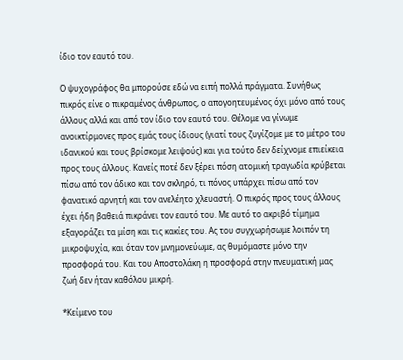ίδιο τον εαυτό του.

Ο ψυχογράφος θα μπορούσε εδώ να ειπή πολλά πράγματα. Συνήθως πικρός είνε ο πικραμένος άνθρωπος, ο απογοητευμένος όχι μόνο από τους άλλους αλλά και από τον ίδιο τον εαυτό του. Θέλομε να γίνωμε ανοικτίρμονες προς εμάς τους ίδιους (γιατί τους ζυγίζομε με το μέτρο του ιδανικού και τους βρίσκομε λειψούς) και για τούτο δεν δείχνομε επιείκεια προς τους άλλους. Κανείς ποτέ δεν ξέρει πόση ατομική τραγωδία κρύβεται πίσω από τον άδικο και τον σκληρό, τι πόνος υπάρχει πίσω από τον φανατικό αρνητή και τον ανελέητο χλευαστή. Ο πικρός προς τους άλλους έχει ήδη βαθειά πικράνει τον εαυτό του. Με αυτό το ακριβό τίμημα εξαγοράζει τα μίση και τις κακίες του. Ας του συγχωρήσωμε λοιπόν τη μικροψυχία, και όταν τον μνημονεύωμε, ας θυμόμαστε μόνο την προσφορά του. Και του Αποστολάκη η προσφορά στην πνευματική μας ζωή δεν ήταν καθόλου μικρή.

*Κείμενο του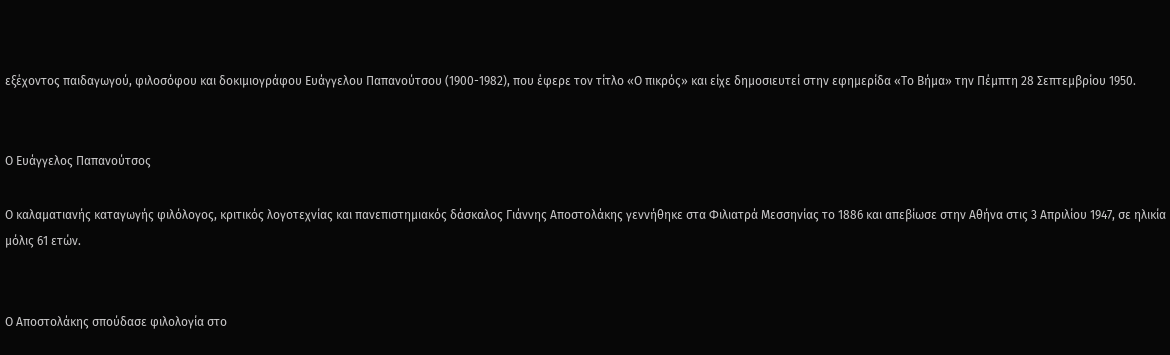εξέχοντος παιδαγωγού, φιλοσόφου και δοκιμιογράφου Ευάγγελου Παπανούτσου (1900-1982), που έφερε τον τίτλο «Ο πικρός» και είχε δημοσιευτεί στην εφημερίδα «Το Βήμα» την Πέμπτη 28 Σεπτεμβρίου 1950.


Ο Ευάγγελος Παπανούτσος

Ο καλαματιανής καταγωγής φιλόλογος, κριτικός λογοτεχνίας και πανεπιστημιακός δάσκαλος Γιάννης Αποστολάκης γεννήθηκε στα Φιλιατρά Μεσσηνίας το 1886 και απεβίωσε στην Αθήνα στις 3 Απριλίου 1947, σε ηλικία μόλις 61 ετών.


Ο Αποστολάκης σπούδασε φιλολογία στο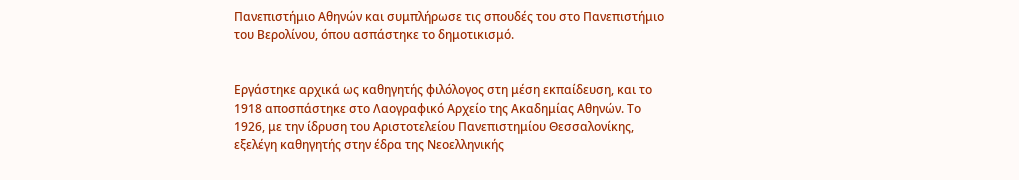Πανεπιστήμιο Αθηνών και συμπλήρωσε τις σπουδές του στο Πανεπιστήμιο του Βερολίνου, όπου ασπάστηκε το δημοτικισμό.


Εργάστηκε αρχικά ως καθηγητής φιλόλογος στη μέση εκπαίδευση, και το 1918 αποσπάστηκε στο Λαογραφικό Αρχείο της Ακαδημίας Αθηνών. Το 1926, με την ίδρυση του Αριστοτελείου Πανεπιστημίου Θεσσαλονίκης, εξελέγη καθηγητής στην έδρα της Νεοελληνικής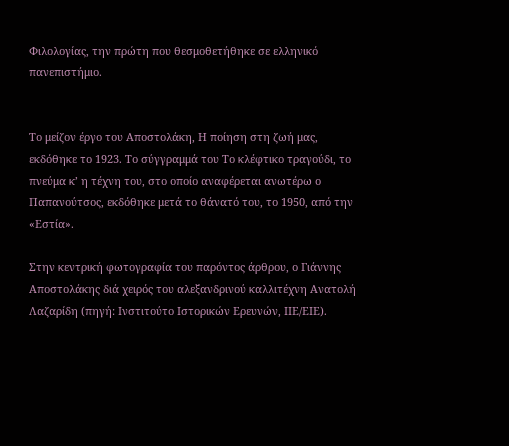Φιλολογίας, την πρώτη που θεσμοθετήθηκε σε ελληνικό πανεπιστήμιο.


Το μείζον έργο του Αποστολάκη, Η ποίηση στη ζωή μας, εκδόθηκε το 1923. To σύγγραμμά του Το κλέφτικο τραγούδι, το πνεύμα κ’ η τέχνη του, στο οποίο αναφέρεται ανωτέρω ο Παπανούτσος, εκδόθηκε μετά το θάνατό του, το 1950, από την «Εστία».

Στην κεντρική φωτογραφία του παρόντος άρθρου, ο Γιάννης Αποστολάκης διά χειρός του αλεξανδρινού καλλιτέχνη Ανατολή Λαζαρίδη (πηγή: Ινστιτούτο Ιστορικών Ερευνών, ΙΙΕ/ΕΙΕ).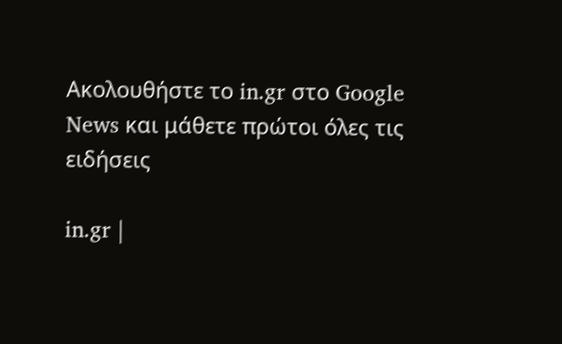Ακολουθήστε το in.gr στο Google News και μάθετε πρώτοι όλες τις ειδήσεις

in.gr |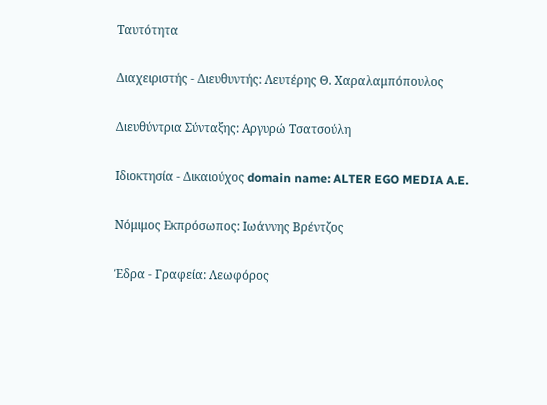Ταυτότητα

Διαχειριστής - Διευθυντής: Λευτέρης Θ. Χαραλαμπόπουλος

Διευθύντρια Σύνταξης: Αργυρώ Τσατσούλη

Ιδιοκτησία - Δικαιούχος domain name: ALTER EGO MEDIA A.E.

Νόμιμος Εκπρόσωπος: Ιωάννης Βρέντζος

Έδρα - Γραφεία: Λεωφόρος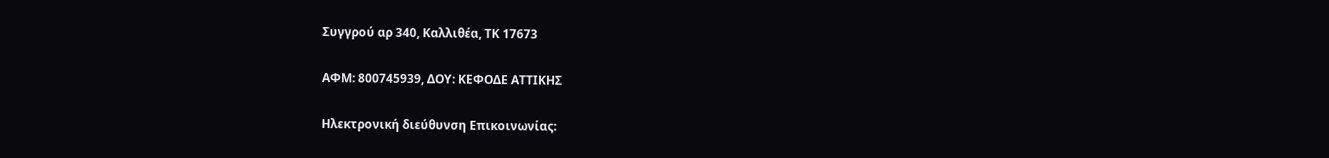Συγγρού αρ 340, Καλλιθέα, ΤΚ 17673

ΑΦΜ: 800745939, ΔΟΥ: ΚΕΦΟΔΕ ΑΤΤΙΚΗΣ

Ηλεκτρονική διεύθυνση Επικοινωνίας: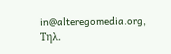in@alteregomedia.org, Τηλ.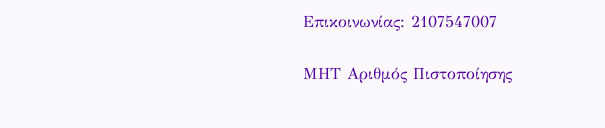Επικοινωνίας: 2107547007

ΜΗΤ Αριθμός Πιστοποίησης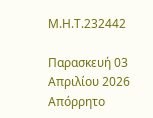Μ.Η.Τ.232442

Παρασκευή 03 Απριλίου 2026
Απόρρητο